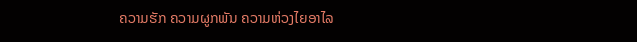ຄວາມຮັກ ຄວາມຜູກພັນ ຄວາມຫ່ວງໄຍອາໄລ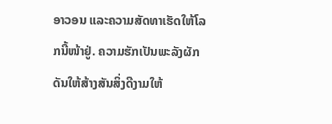ອາວອນ ແລະຄວາມສັດທາເຮັດໃຫ້ໂລກນີ້ໜ້າຢູ່. ຄວາມຮັກເປັນພະລັງຜັກດັນໃຫ້ສ້າງສັນສິ່ງດີງາມໃຫ້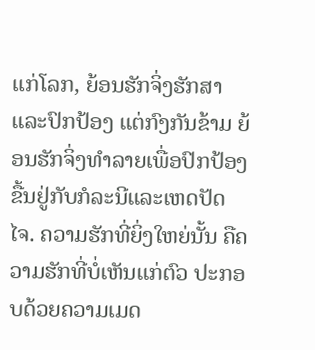ແກ່ໂລກ, ຍ້ອນຮັກຈິ່ງຮັກສາແລະປົກປ້ອງ ແຕ່ກົງກັນຂ້າມ ຍ້ອນຮັກຈິ່ງທຳລາຍເພື່ອປົກປ້ອງ ຂື້ນຢູ່ກັບກໍລະນີແລະເຫດປັດໄຈ. ຄວາມຮັກທີ່ຍິ່ງໃຫຍ່ນັ້ນ ຄືຄວາມຮັກທີ່ບໍ່ເຫັນແກ່ຕົວ ປະກອບດ້ວຍຄວາມເມດ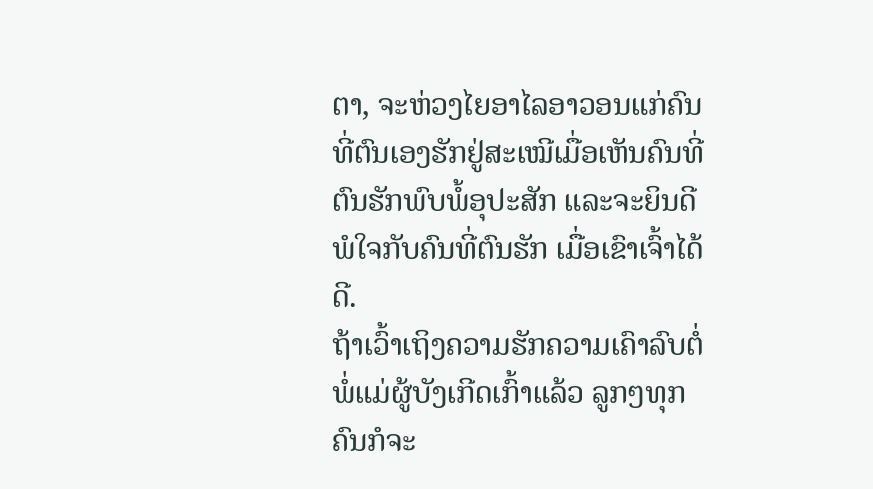ຕາ, ຈະຫ່ວງໄຍອາໄລອາວອນແກ່ຄົນທີ່ຕົນເອງຮັກຢູ່ສະເໝີເມື່ອເຫັນຄົນທີ່ຕົນຮັກພົບພໍ້ອຸປະສັກ ແລະຈະຍິນດີພໍໃຈກັບຄົນທີ່ຕົນຮັກ ເມື່ອເຂົາເຈົ້າໄດ້ດີ.
ຖ້າເວົ້າເຖິງຄວາມຮັກຄວາມເຄົາລົບຕໍ່ພໍ່ແມ່ຜູ້ບັງເກີດເກົ້າແລ້ວ ລູກໆທຸກຄົນກໍຈະ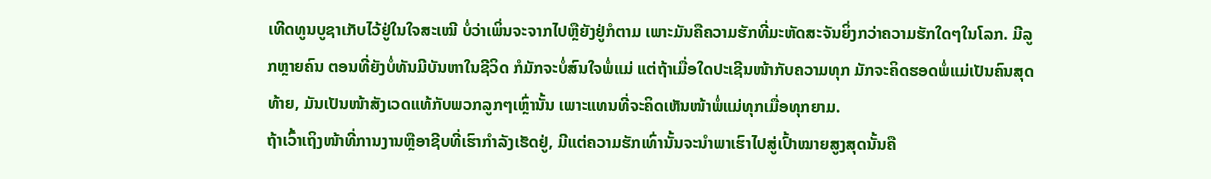ເທີດທູນບູຊາເກັບໄວ້ຢູ່ໃນໃຈສະເໝີ ບໍ່ວ່າເພິ່ນຈະຈາກໄປຫຼືຍັງຢູ່ກໍຕາມ ເພາະມັນຄືຄວາມຮັກທີ່ມະຫັດສະຈັນຍິ່ງກວ່າຄວາມຮັກໃດໆໃນໂລກ. ມີລູກຫຼາຍຄົນ ຕອນທີ່ຍັງບໍ່ທັນມີບັນຫາໃນຊີວິດ ກໍມັກຈະບໍ່ສົນໃຈພໍ່ແມ່ ແຕ່ຖ້າເມື່ອໃດປະເຊີນໜ້າກັບຄວາມທຸກ ມັກຈະຄິດຮອດພໍ່ແມ່ເປັນຄົນສຸດທ້າຍ, ມັນເປັນໜ້າສັງເວດແທ້ກັບພວກລູກໆເຫຼົ່ານັ້ນ ເພາະແທນທີ່ຈະຄິດເຫັນໜ້າພໍ່ແມ່ທຸກເມື່ອທຸກຍາມ.
ຖ້າເວົ້າເຖິງໜ້າທີ່ການງານຫຼືອາຊີບທີ່ເຮົາກຳລັງເຮັດຢູ່, ມີແຕ່ຄວາມຮັກເທົ່ານັ້ນຈະນຳພາເຮົາໄປສູ່ເປົ້າໝາຍສູງສຸດນັ້ນຄື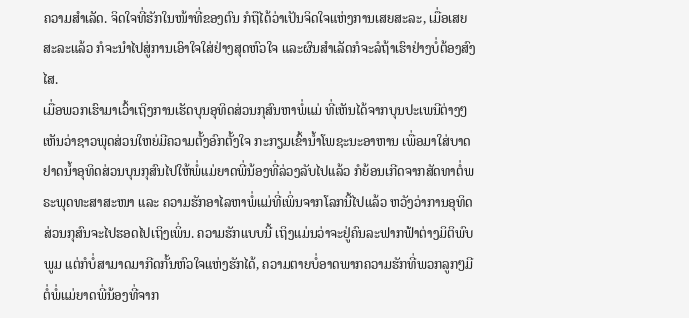ຄວາມສຳເລັດ. ຈິດໃຈທີ່ຮັກໃນໜ້າທີ່ຂອງຕົນ ກໍຖືໄດ້ວ່າເປັນຈິດໃຈແຫ່ງການເສຍສະລະ, ເມື່ອເສຍສະລະແລ້ວ ກໍຈະນຳໄປສູ່ການເອົາໃຈໃສ່ຢ່າງສຸດຫົວໃຈ ແລະຜົນສຳເລັດກໍຈະລໍຖ້າເຮົາຢ່າງບໍ່ຕ້ອງສົງໄສ.
ເມື່ອພວກເຮົາມາເວົ້າເຖິງການເຮັດບຸນອຸທິດສ່ວນກຸສົນຫາພໍ່ແມ່ ທີ່ເຫັນໄດ້ຈາກບຸນປະເພນີຕ່າງໆ ເຫັນວ່າຊາວພຸດສ່ວນໃຫຍ່ມີຄວາມຕັ້ງອົກຕັ້ງໃຈ ກະກຽມເຂົ້ານ້ຳໂພຊະນະອາຫານ ເພື່ອມາໃສ່ບາດຢາດນ້ຳອຸທິດສ່ວນບຸນກຸສົນໄປໃຫ້ພໍ່ແມ່ຍາດພີ່ນ້ອງທີ່ລ່ວງລັບໄປແລ້ວ ກໍຍ້ອນເກີດຈາກສັດທາຕໍ່ພຣະພຸດທະສາສະໜາ ແລະ ຄວາມຮັກອາໄລຫາພໍ່ແມ່ທີ່ເພິ່ນຈາກໂລກນີ້ໄປແລ້ວ ຫວັງວ່າການອຸທິດສ່ວນກຸສົນຈະໄປຮອດໄປເຖິງເພິ່ນ. ຄວາມຮັກແບບນີ້ ເຖິງແມ່ນວ່າຈະຢູ່ຄົນລະຟາກຟ້າຕ່າງມິຕິພົບພູມ ແຕ່ກໍບໍ່ສາມາດມາກີດກັ້ນຫົວໃຈແຫ່ງຮັກໄດ້, ຄວາມຕາຍບໍ່ອາດພາກຄວາມຮັກທີ່ພວກລູກໆມີຕໍ່ພໍ່ແມ່ຍາດພີ່ນ້ອງທີ່ຈາກ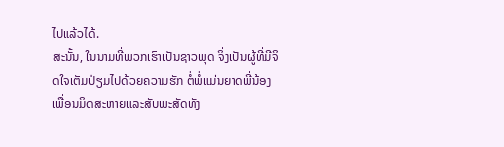ໄປແລ້ວໄດ້.
ສະນັ້ນ, ໃນນາມທີ່ພວກເຮົາເປັນຊາວພຸດ ຈິ່ງເປັນຜູ້ທີ່ມີຈິດໃຈເຕັມປ່ຽມໄປດ້ວຍຄວາມຮັກ ຕໍ່ພໍ່ແມ່ນຍາດພີ່ນ້ອງ ເພື່ອນມິດສະຫາຍແລະສັບພະສັດທັງ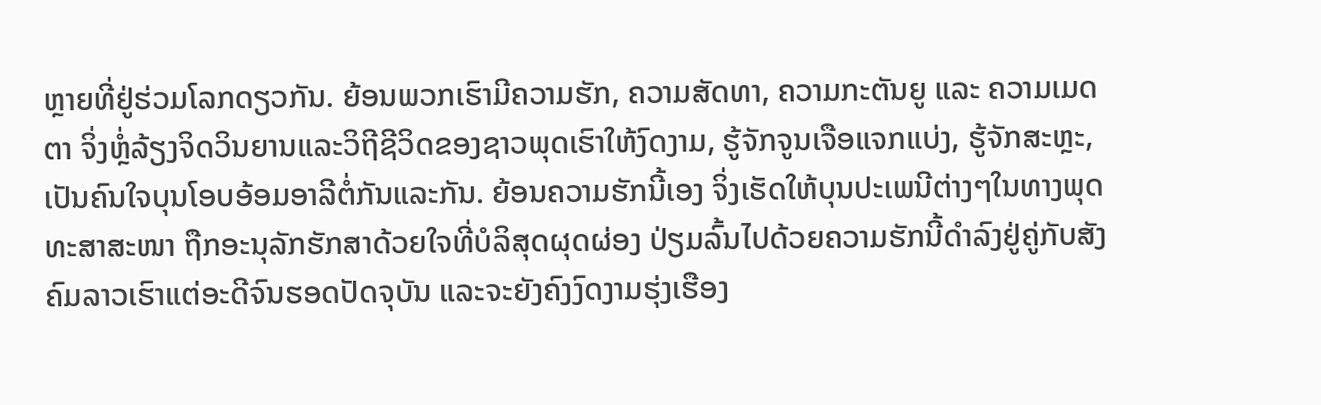ຫຼາຍທີ່ຢູ່ຮ່ວມໂລກດຽວກັນ. ຍ້ອນພວກເຮົາມີຄວາມຮັກ, ຄວາມສັດທາ, ຄວາມກະຕັນຍູ ແລະ ຄວາມເມດຕາ ຈິ່ງຫຼໍ່ລ້ຽງຈິດວິນຍານແລະວິຖີຊີວິດຂອງຊາວພຸດເຮົາໃຫ້ງົດງາມ, ຮູ້ຈັກຈູນເຈືອແຈກແບ່ງ, ຮູ້ຈັກສະຫຼະ, ເປັນຄົນໃຈບຸນໂອບອ້ອມອາລີຕໍ່ກັນແລະກັນ. ຍ້ອນຄວາມຮັກນີ້ເອງ ຈິ່ງເຮັດໃຫ້ບຸນປະເພນີຕ່າງໆໃນທາງພຸດທະສາສະໜາ ຖືກອະນຸລັກຮັກສາດ້ວຍໃຈທີ່ບໍລິສຸດຜຸດຜ່ອງ ປ່ຽມລົ້ນໄປດ້ວຍຄວາມຮັກນີ້ດຳລົງຢູ່ຄູ່ກັບສັງຄົມລາວເຮົາແຕ່ອະດີຈົນຮອດປັດຈຸບັນ ແລະຈະຍັງຄົງງົດງາມຮຸ່ງເຮືອງ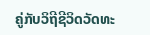ຄູ່ກັບວິຖີຊີວິດວັດທະ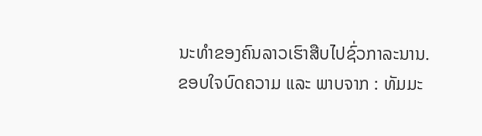ນະທຳຂອງຄົນລາວເຮົາສືບໄປຊົ່ວກາລະນານ.
ຂອບໃຈບົດຄວາມ ແລະ ພາບຈາກ : ທັມມະ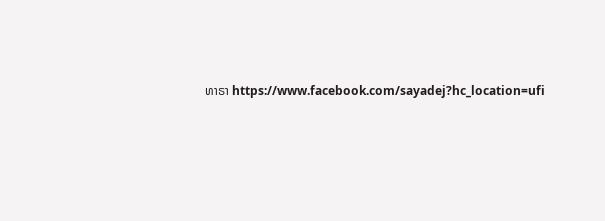ທາຣາ https://www.facebook.com/sayadej?hc_location=ufi